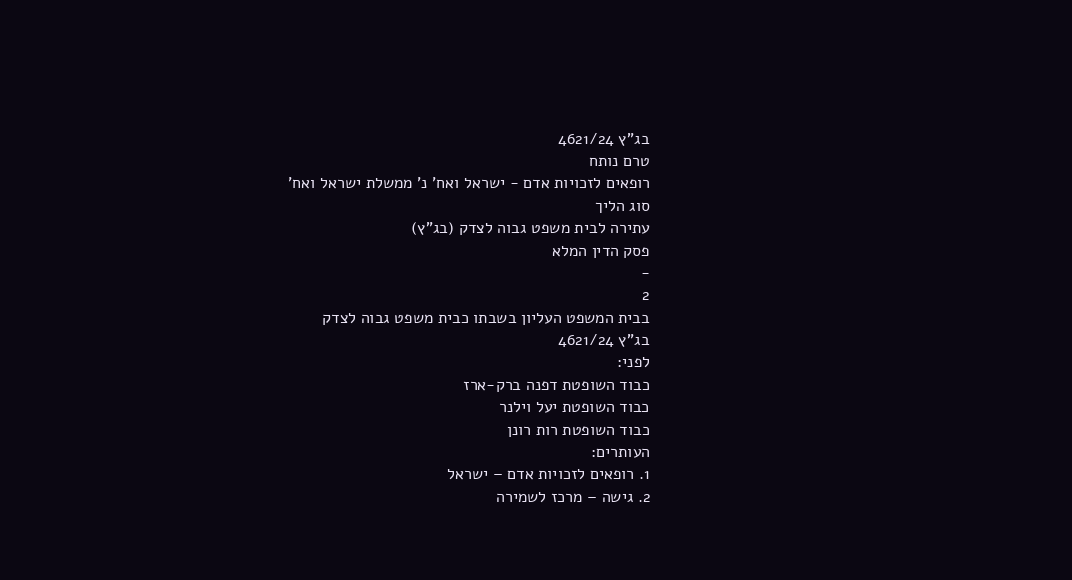בג"ץ 4621/24
טרם נותח
רופאים לזכויות אדם - ישראל ואח' נ' ממשלת ישראל ואח'
סוג הליך
עתירה לבית משפט גבוה לצדק (בג"ץ)
פסק הדין המלא
-
2
בבית המשפט העליון בשבתו כבית משפט גבוה לצדק
בג"ץ 4621/24
לפני:
כבוד השופטת דפנה ברק-ארז
כבוד השופטת יעל וילנר
כבוד השופטת רות רונן
העותרים:
1. רופאים לזכויות אדם – ישראל
2. גישה – מרכז לשמירה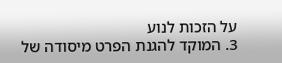על הזכות לנוע
3. המוקד להגנת הפרט מיסודה של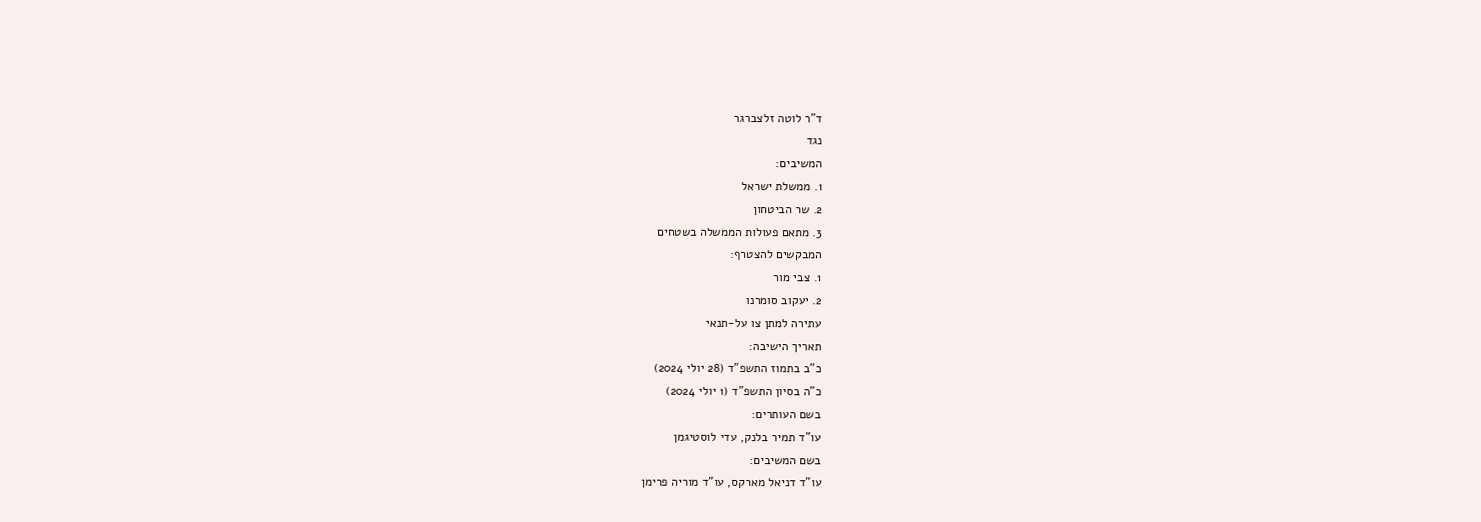ד"ר לוטה זלצברגר
נגד
המשיבים:
1. ממשלת ישראל
2. שר הביטחון
3. מתאם פעולות הממשלה בשטחים
המבקשים להצטרף:
1. צבי מור
2. יעקוב סומרנו
עתירה למתן צו על-תנאי
תאריך הישיבה:
כ"ב בתמוז התשפ"ד (28 יולי 2024)
כ"ה בסיון התשפ"ד (1 יולי 2024)
בשם העותרים:
עו"ד תמיר בלנק, עדי לוסטיגמן
בשם המשיבים:
עו"ד דניאל מארקס, עו"ד מוריה פרימן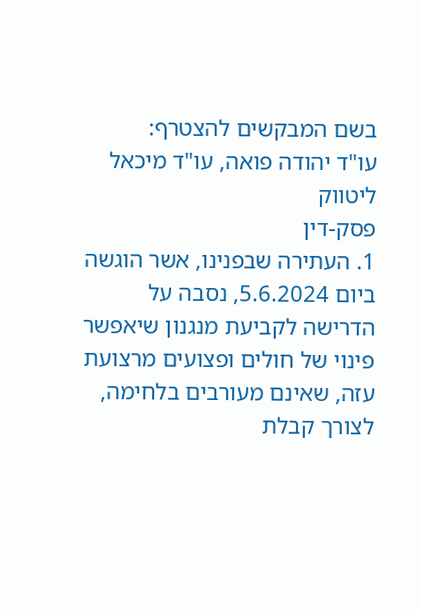בשם המבקשים להצטרף:
עו"ד יהודה פואה, עו"ד מיכאל ליטווק
פסק-דין
1. העתירה שבפנינו, אשר הוגשה ביום 5.6.2024, נסבה על הדרישה לקביעת מנגנון שיאפשר פינוי של חולים ופצועים מרצועת עזה, שאינם מעורבים בלחימה, לצורך קבלת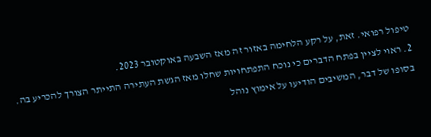טיפול רפואי. זאת, על רקע הלחימה באזור זה מאז השבעה באוקטובר 2023.
2. ראוי לציין בפתח הדברים כי נוכח התפתחויות שחלו מאז הגשת העתירה התייתר הצורך להכריע בה. בסופו של דבר, המשיבים הודיעו על אימוץ נוהל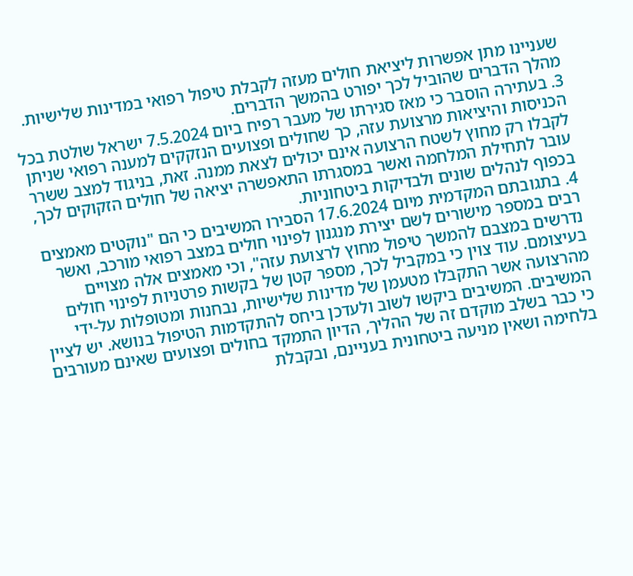שעניינו מתן אפשרות ליציאת חולים מעזה לקבלת טיפול רפואי במדינות שלישיות. מהלך הדברים שהוביל לכך יפורט בהמשך הדברים.
3. בעתירה הוסבר כי מאז סגירתו של מעבר רפיח ביום 7.5.2024 ישראל שולטת בכל הכניסות והיציאות מרצועת עזה, כך שחולים ופצועים הנזקקים למענה רפואי שניתן לקבלו רק מחוץ לשטח הרצועה אינם יכולים לצאת ממנה. זאת, בניגוד למצב ששרר עובר לתחילת המלחמה ואשר במסגרתו התאפשרה יציאה של חולים הזקוקים לכך, בכפוף לנהלים שונים ולבדיקות ביטחוניות.
4. בתגובתם המקדמית מיום 17.6.2024 הסבירו המשיבים כי הם "נוקטים מאמצים רבים במספר מישורים לשם יצירת מנגנון לפינוי חולים במצב רפואי מורכב, ואשר נדרשים במצבם להמשך טיפול מחוץ לרצועת עזה", וכי מאמצים אלה מצויים בעיצומם. עוד צוין כי במקביל לכך, מספר קטן של בקשות פרטניות לפינוי חולים מהרצועה אשר התקבלו מטעמן של מדינות שלישיות, נבחנות ומטופלות על-ידי המשיבים. המשיבים ביקשו לשוב ולעדכן ביחס להתקדמות הטיפול בנושא. יש לציין כי כבר בשלב מוקדם זה של ההליך, הדיון התמקד בחולים ופצועים שאינם מעורבים בלחימה ושאין מניעה ביטחונית בעניינם, ובקבלת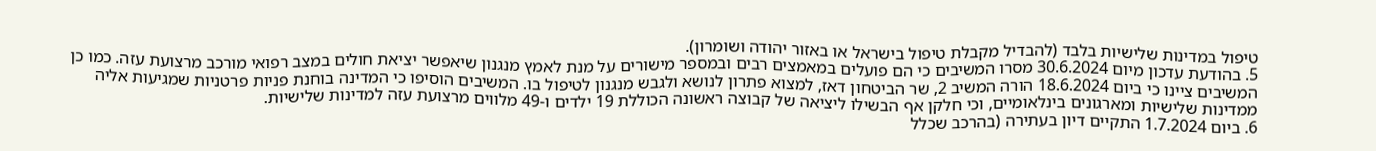טיפול במדינות שלישיות בלבד (להבדיל מקבלת טיפול בישראל או באזור יהודה ושומרון).
5. בהודעת עדכון מיום 30.6.2024 מסרו המשיבים כי הם פועלים במאמצים רבים ובמספר מישורים על מנת לאמץ מנגנון שיאפשר יציאת חולים במצב רפואי מורכב מרצועת עזה. כמו כן המשיבים ציינו כי ביום 18.6.2024 הורה המשיב 2, שר הביטחון דאז, למצוא פתרון לנושא ולגבש מנגנון לטיפול בו. המשיבים הוסיפו כי המדינה בוחנת פניות פרטניות שמגיעות אליה ממדינות שלישיות ומארגונים בינלאומיים, וכי חלקן אף הבשילו ליציאה של קבוצה ראשונה הכוללת 19 ילדים ו-49 מלווים מרצועת עזה למדינות שלישיות.
6. ביום 1.7.2024 התקיים דיון בעתירה (בהרכב שכלל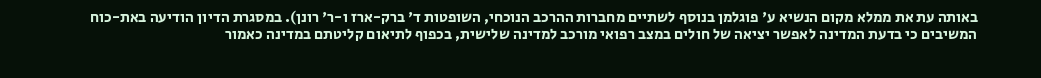באותה עת את ממלא מקום הנשיא ע' פוגלמן בנוסף לשתיים מחברות ההרכב הנוכחי, השופטות ד' ברק-ארז ו-ר' רונן). במסגרת הדיון הודיעה באת-כוח המשיבים כי בדעת המדינה לאפשר יציאה של חולים במצב רפואי מורכב למדינה שלישית, בכפוף לתיאום קליטתם במדינה כאמור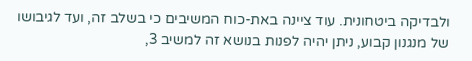ולבדיקה ביטחונית. עוד ציינה באת-כוח המשיבים כי בשלב זה, ועד לגיבושו של מנגנון קבוע, ניתן יהיה לפנות בנושא זה למשיב 3,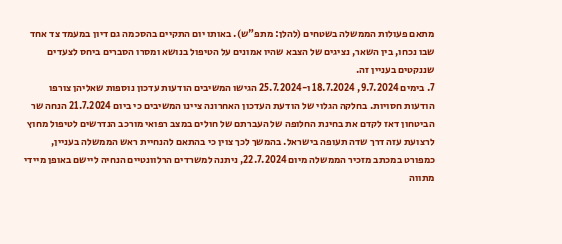מתאם פעולות הממשלה בשטחים (להלן: מתפ"ש). באותו יום התקיים בהסכמה גם דיון במעמד צד אחד שבו נכחו, בין השאר, נציגים של הצבא שהיו אמונים על הטיפול בנושא ומסרו הסברים ביחס לצעדים שננקטים בעניין זה.
7. בימים 9.7.2024, 18.7.2024 ו-25.7.2024 הגישו המשיבים הודעות עדכון נוספות שאליהן צורפו הודעות חסויות. בחלקה הגלוי של הודעת העדכון האחרונה ציינו המשיבים כי ביום 21.7.2024 הנחה שר הביטחון דאז לקדם את בחינת החלופה של העברתם של חולים במצב רפואי מורכב הנדרשים לטיפול מחוץ לרצועת עזה דרך שדה תעופה בישראל. בהמשך לכך צוין כי בהתאם להנחיית ראש הממשלה בעניין, כמפורט במכתב מזכיר הממשלה מיום 22.7.2024, ניתנה למשרדים הרלוונטיים הנחיה ליישם באופן מיידי מתווה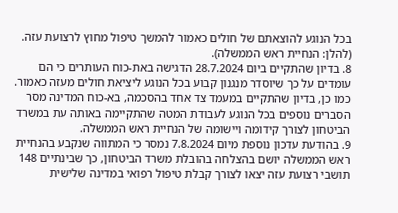בכל הנוגע להוצאתם של חולים כאמור להמשך טיפול מחוץ לרצועת עזה. (להלן: הנחיית ראש הממשלה).
8. בדיון שהתקיים ביום 28.7.2024 הדגישה באת-כוח העותרים כי הם עומדים על כך שיוסדר מנגנון קבוע בכל הנוגע ליציאת חולים מעזה כאמור. כמו כן, בדיון שהתקיים במעמד צד אחד בהסכמה, בא-כוח המדינה מסר הסברים נוספים בכל הנוגע לעבודת המטה שהתקיימה באותה עת במשרד הביטחון לצורך קידומה ויישומה של הנחיית ראש הממשלה.
9. בהודעת עדכון נוספת מיום 7.8.2024 נמסר כי המתווה שנקבע בהנחיית ראש הממשלה יושם בהצלחה בהובלת משרד הביטחון, כך שבינתיים 148 תושבי רצועת עזה יצאו לצורך קבלת טיפול רפואי במדינה שלישית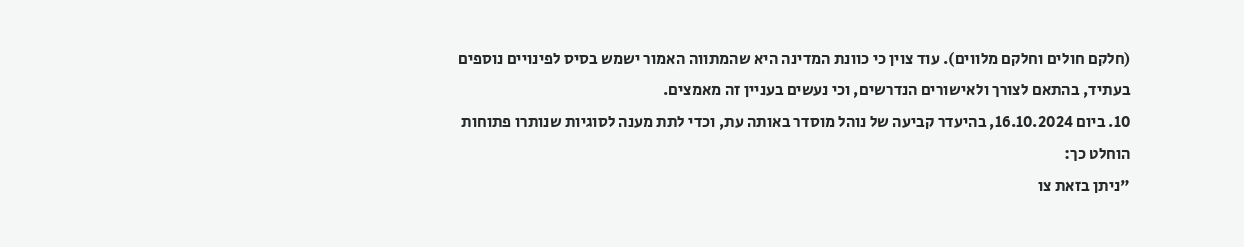(חלקם חולים וחלקם מלווים). עוד צוין כי כוונת המדינה היא שהמתווה האמור ישמש בסיס לפינויים נוספים בעתיד, בהתאם לצורך ולאישורים הנדרשים, וכי נעשים בעניין זה מאמצים.
10. ביום 16.10.2024, בהיעדר קביעה של נוהל מוסדר באותה עת, וכדי לתת מענה לסוגיות שנותרו פתוחות הוחלט כך:
"ניתן בזאת צו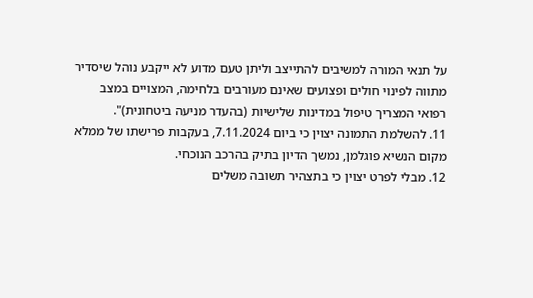על תנאי המורה למשיבים להתייצב וליתן טעם מדוע לא ייקבע נוהל שיסדיר מתווה לפינוי חולים ופצועים שאינם מעורבים בלחימה, המצויים במצב רפואי המצריך טיפול במדינות שלישיות (בהעדר מניעה ביטחונית)".
11. להשלמת התמונה יצוין כי ביום 7.11.2024, בעקבות פרישתו של ממלא מקום הנשיא פוגלמן, נמשך הדיון בתיק בהרכב הנוכחי.
12. מבלי לפרט יצוין כי בתצהיר תשובה משלים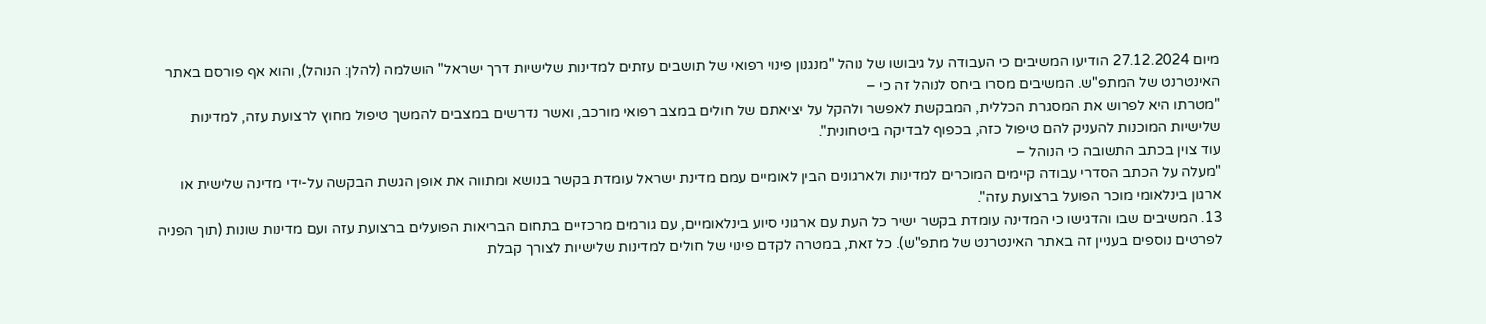מיום 27.12.2024 הודיעו המשיבים כי העבודה על גיבושו של נוהל "מנגנון פינוי רפואי של תושבים עזתים למדינות שלישיות דרך ישראל" הושלמה (להלן: הנוהל), והוא אף פורסם באתר האינטרנט של המתפ"ש. המשיבים מסרו ביחס לנוהל זה כי –
"מטרתו היא לפרוש את המסגרת הכללית, המבקשת לאפשר ולהקל על יציאתם של חולים במצב רפואי מורכב, ואשר נדרשים במצבים להמשך טיפול מחוץ לרצועת עזה, למדינות שלישיות המוכנות להעניק להם טיפול כזה, בכפוף לבדיקה ביטחונית".
עוד צוין בכתב התשובה כי הנוהל –
"מעלה על הכתב הסדרי עבודה קיימים המוכרים למדינות ולארגונים הבין לאומיים עמם מדינת ישראל עומדת בקשר בנושא ומתווה את אופן הגשת הבקשה על-ידי מדינה שלישית או ארגון בינלאומי מוכר הפועל ברצועת עזה".
13. המשיבים שבו והדגישו כי המדינה עומדת בקשר ישיר כל העת עם ארגוני סיוע בינלאומיים, עם גורמים מרכזיים בתחום הבריאות הפועלים ברצועת עזה ועם מדינות שונות (תוך הפניה לפרטים נוספים בעניין זה באתר האינטרנט של מתפ"ש). כל זאת, במטרה לקדם פינוי של חולים למדינות שלישיות לצורך קבלת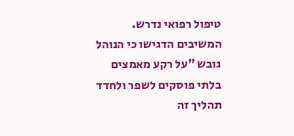טיפול רפואי נדרש. המשיבים הדגישו כי הנוהל גובש "על רקע מאמצים בלתי פוסקים לשפר ולחדד תהליך זה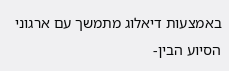באמצעות דיאלוג מתמשך עם ארגוני הסיוע הבין-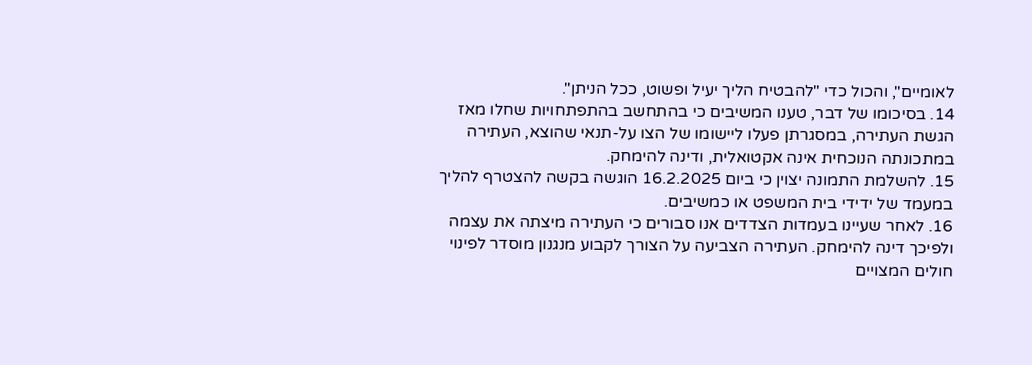לאומיים", והכול כדי "להבטיח הליך יעיל ופשוט, ככל הניתן".
14. בסיכומו של דבר, טענו המשיבים כי בהתחשב בהתפתחויות שחלו מאז הגשת העתירה, במסגרתן פעלו ליישומו של הצו על-תנאי שהוצא, העתירה במתכונתה הנוכחית אינה אקטואלית, ודינה להימחק.
15. להשלמת התמונה יצוין כי ביום 16.2.2025 הוגשה בקשה להצטרף להליך במעמד של ידידי בית המשפט או כמשיבים.
16. לאחר שעיינו בעמדות הצדדים אנו סבורים כי העתירה מיצתה את עצמה ולפיכך דינה להימחק. העתירה הצביעה על הצורך לקבוע מנגנון מוסדר לפינוי חולים המצויים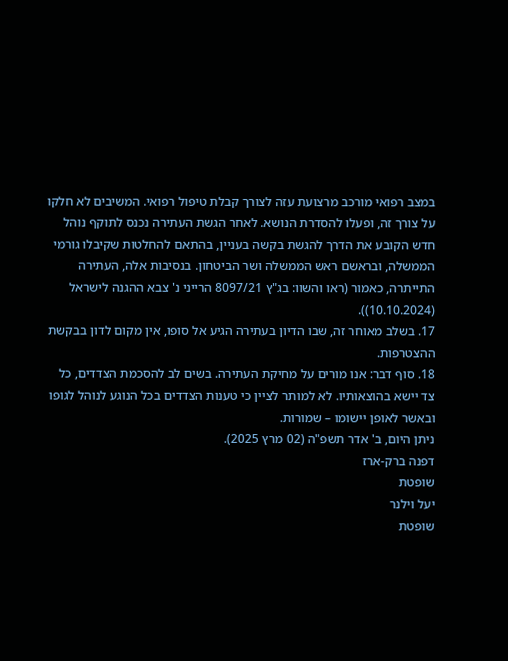במצב רפואי מורכב מרצועת עזה לצורך קבלת טיפול רפואי. המשיבים לא חלקו על צורך זה, ופעלו להסדרת הנושא. לאחר הגשת העתירה נכנס לתוקף נוהל חדש הקובע את הדרך להגשת בקשה בעניין, בהתאם להחלטות שקיבלו גורמי הממשלה, ובראשם ראש הממשלה ושר הביטחון. בנסיבות אלה, העתירה התייתרה, כאמור (ראו והשוו: בג"ץ 8097/21 הרייני נ' צבא ההגנה לישראל (10.10.2024)).
17. בשלב מאוחר זה, שבו הדיון בעתירה הגיע אל סופו, אין מקום לדון בבקשת ההצטרפות.
18. סוף דבר: אנו מורים על מחיקת העתירה. בשים לב להסכמת הצדדים, כל צד יישא בהוצאותיו. לא למותר לציין כי טענות הצדדים בכל הנוגע לנוהל לגופו ובאשר לאופן יישומו – שמורות.
ניתן היום, ב' אדר תשפ"ה (02 מרץ 2025).
דפנה ברק-ארז
שופטת
יעל וילנר
שופטת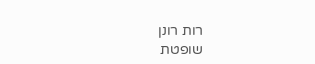רות רונן
שופטת